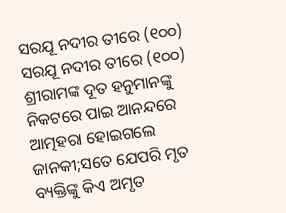ସରଯୂ ନଦୀର ତୀରେ (୧୦୦)
ସରଯୂ ନଦୀର ତୀରେ (୧୦୦)
ଶ୍ରୀରାମଙ୍କ ଦୂତ ହନୁମାନଙ୍କୁ ନିକଟରେ ପାଇ ଆନନ୍ଦରେ ଆତ୍ମହରା ହୋଇଗଲେ ଜାନକୀ;ସତେ ଯେପରି ମୃତ ବ୍ୟକ୍ତିଙ୍କୁ କିଏ ଅମୃତ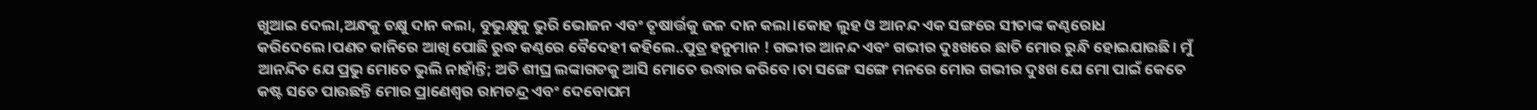ଖୁଆଇ ଦେଲା,ଅନ୍ଧକୁ ଚକ୍ଷୁ ଦାନ କଲା, ବୁଭୁକ୍ଷୁକୁ ଭୁରି ଭୋଜନ ଏବଂ ତୃଷାର୍ତ୍ତକୁ ଜଳ ଦାନ କଲା।କୋହ ଲୁହ ଓ ଆନନ୍ଦ ଏକ ସଙ୍ଗରେ ସୀତାଙ୍କ କଣ୍ଠରୋଧ କରିଦେଲେ।ପଣତ କାନିରେ ଆଖି ପୋଛି ରୁଦ୍ଧ କଣ୍ଠରେ ବୈଦେହୀ କହିଲେ..ପୁତ୍ର ହନୁମାନ ! ଗଭୀର ଆନନ୍ଦ ଏବଂ ଗଭୀର ଦୁଃଖରେ ଛାତି ମୋର ରୁନ୍ଧି ହୋଇଯାଉଛି। ମୁଁ ଆନନ୍ଦିତ ଯେ ପ୍ରଭୁ ମୋତେ ଭୁଲି ନାହାଁନ୍ତି; ଅତି ଶୀଘ୍ର ଲଙ୍କାଗଡକୁ ଆସି ମୋତେ ଉଦ୍ଧାର କରିବେ।ତା ସଙ୍ଗେ ସଙ୍ଗେ ମନରେ ମୋର ଗଭୀର ଦୁଃଖ ଯେ ମୋ ପାଇଁ କେତେ କଷ୍ଟ ସତେ ପାଉଛନ୍ତି ମୋର ପ୍ରାଣେଶ୍ବର ରାମଚନ୍ଦ୍ର ଏବଂ ଦେବୋପମ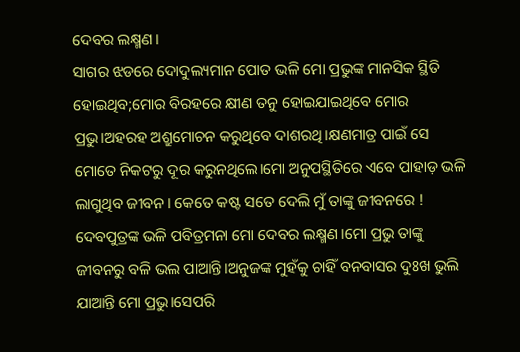ଦେବର ଲକ୍ଷ୍ମଣ।
ସାଗର ଝଡରେ ଦୋଦୁଲ୍ୟମାନ ପୋତ ଭଳି ମୋ ପ୍ରଭୁଙ୍କ ମାନସିକ ସ୍ଥିତି ହୋଇଥିବ;ମୋର ବିରହରେ କ୍ଷୀଣ ତନୁ ହୋଇଯାଇଥିବେ ମୋର ପ୍ରଭୁ।ଅହରହ ଅଶ୍ରୁମୋଚନ କରୁଥିବେ ଦାଶରଥି।କ୍ଷଣମାତ୍ର ପାଇଁ ସେ ମୋତେ ନିକଟରୁ ଦୂର କରୁନଥିଲେ।ମୋ ଅନୁପସ୍ଥିତିରେ ଏବେ ପାହାଡ଼ ଭଳି ଲାଗୁଥିବ ଜୀବନ। କେତେ କଷ୍ଟ ସତେ ଦେଲି ମୁଁ ତାଙ୍କୁ ଜୀବନରେ !
ଦେବପୁତ୍ରଙ୍କ ଭଳି ପବିତ୍ରମନା ମୋ ଦେବର ଲକ୍ଷ୍ମଣ।ମୋ ପ୍ରଭୁ ତାଙ୍କୁ ଜୀବନରୁ ବଳି ଭଲ ପାଆନ୍ତି।ଅନୁଜଙ୍କ ମୁହଁକୁ ଚାହିଁ ବନବାସର ଦୁଃଖ ଭୁଲି ଯାଆନ୍ତି ମୋ ପ୍ରଭୁ।ସେପରି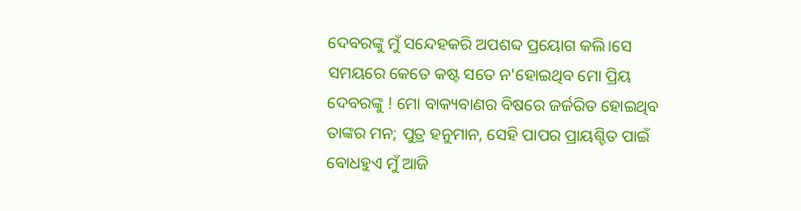ଦେବରଙ୍କୁ ମୁଁ ସନ୍ଦେହକରି ଅପଶବ୍ଦ ପ୍ରୟୋଗ କଲି।ସେ ସମୟରେ କେତେ କଷ୍ଟ ସତେ ନ'ହୋଇଥିବ ମୋ ପ୍ରିୟ ଦେବରଙ୍କୁ ! ମୋ ବାକ୍ୟବାଣର ବିଷରେ ଜର୍ଜରିତ ହୋଇଥିବ ତାଙ୍କର ମନ; ପୁତ୍ର ହନୁମାନ, ସେହି ପାପର ପ୍ରାୟଶ୍ଚିତ ପାଇଁ ବୋଧହୁଏ ମୁଁ ଆଜି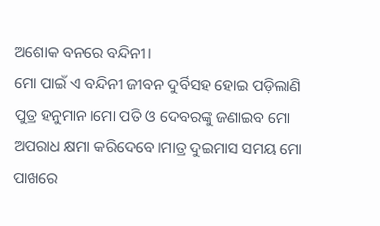ଅଶୋକ ବନରେ ବନ୍ଦିନୀ।
ମୋ ପାଇଁ ଏ ବନ୍ଦିନୀ ଜୀବନ ଦୁର୍ବିସହ ହୋଇ ପଡ଼ିଲାଣି ପୁତ୍ର ହନୁମାନ।ମୋ ପତି ଓ ଦେବରଙ୍କୁ ଜଣାଇବ ମୋ ଅପରାଧ କ୍ଷମା କରିଦେବେ।ମାତ୍ର ଦୁଇମାସ ସମୟ ମୋ ପାଖରେ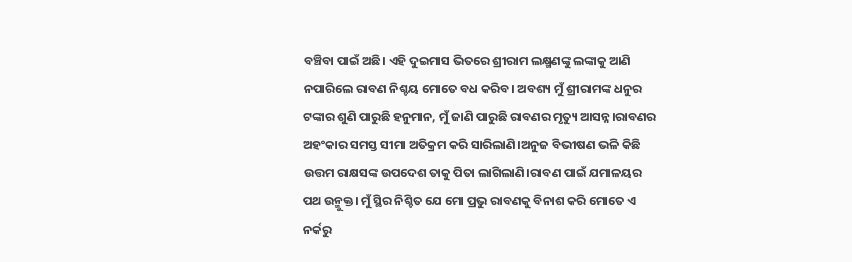ବଞ୍ଚିବା ପାଇଁ ଅଛି। ଏହି ଦୁଇମାସ ଭିତରେ ଶ୍ରୀରାମ ଲକ୍ଷ୍ମଣଙ୍କୁ ଲଙ୍କାକୁ ଆଣି ନପାରିଲେ ରାବଣ ନିଶ୍ଚୟ ମୋତେ ବଧ କରିବ। ଅବଶ୍ୟ ମୁଁ ଶ୍ରୀରାମଙ୍କ ଧନୁର ଟଙ୍କାର ଶୁଣି ପାରୁଛି ହନୁମାନ, ମୁଁ ଜାଣି ପାରୁଛି ରାବଣର ମୃତ୍ୟୁ ଆସନ୍ନ।ରାବଣର ଅହଂକାର ସମସ୍ତ ସୀମା ଅତିକ୍ରମ କରି ସାରିଲାଣି।ଅନୁଜ ବିଭୀଷଣ ଭଳି କିଛି ଉତ୍ତମ ରାକ୍ଷସଙ୍କ ଉପଦେଶ ତାକୁ ପିତା ଲାଗିଲାଣି।ରାବଣ ପାଇଁ ଯମାଳୟର ପଥ ଉନ୍ମୁକ୍ତ। ମୁଁ ସ୍ଥିର ନିଶ୍ଚିତ ଯେ ମୋ ପ୍ରଭୁ ରାବଣକୁ ବିନାଶ କରି ମୋତେ ଏ ନର୍କରୁ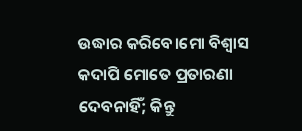ଉଦ୍ଧାର କରିବେ।ମୋ ବିଶ୍ବାସ କଦାପି ମୋତେ ପ୍ରତାରଣା ଦେବନାହିଁ; କିନ୍ତୁ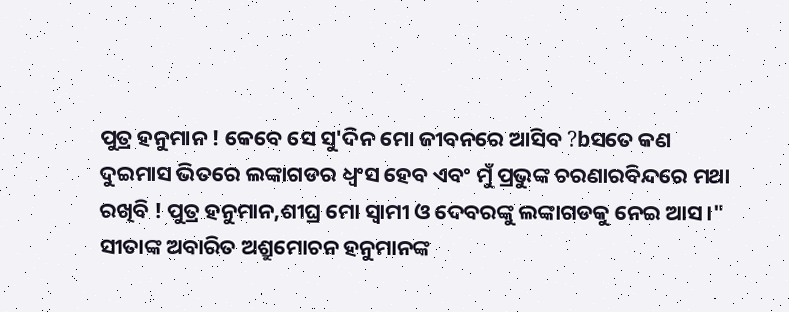ପୁତ୍ର ହନୁମାନ ! କେବେ ସେ ସୁ'ଦିନ ମୋ ଜୀବନରେ ଆସିବ ?bସତେ କଣ ଦୁଇମାସ ଭିତରେ ଲଙ୍କାଗଡର ଧ୍ବଂସ ହେବ ଏବଂ ମୁଁ ପ୍ରଭୁଙ୍କ ଚରଣାରବିନ୍ଦରେ ମଥା ରଖିବି ! ପୁତ୍ର ହନୁମାନ,ଶୀଘ୍ର ମୋ ସ୍ବାମୀ ଓ ଦେବରଙ୍କୁ ଲଙ୍କାଗଡକୁ ନେଇ ଆସ।"
ସୀତାଙ୍କ ଅବାରିତ ଅଶ୍ରୁମୋଚନ ହନୁମାନଙ୍କ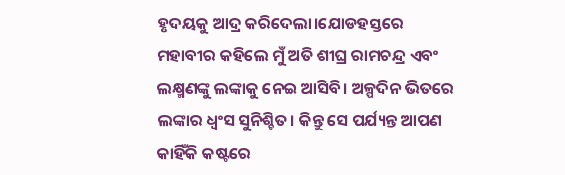ହୃଦୟକୁ ଆଦ୍ର କରିଦେଲା।ଯୋଡହସ୍ତରେ ମହାବୀର କହିଲେ ମୁଁ ଅତି ଶୀଘ୍ର ରାମଚନ୍ଦ୍ର ଏବଂ ଲକ୍ଷ୍ମଣଙ୍କୁ ଲଙ୍କାକୁ ନେଇ ଆସିବି। ଅଳ୍ପଦିନ ଭିତରେ ଲଙ୍କାର ଧ୍ବଂସ ସୁନିଶ୍ଚିତ। କିନ୍ତୁ ସେ ପର୍ଯ୍ୟନ୍ତ ଆପଣ କାହିଁକି କଷ୍ଟରେ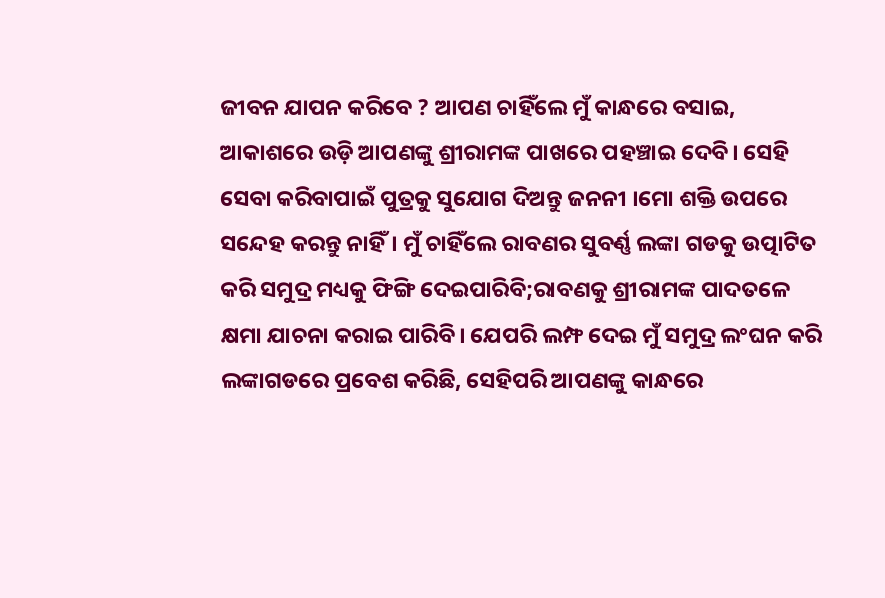ଜୀବନ ଯାପନ କରିବେ ? ଆପଣ ଚାହିଁଲେ ମୁଁ କାନ୍ଧରେ ବସାଇ, ଆକାଶରେ ଉଡ଼ି ଆପଣଙ୍କୁ ଶ୍ରୀରାମଙ୍କ ପାଖରେ ପହଞ୍ଚାଇ ଦେବି। ସେହି ସେବା କରିବାପାଇଁ ପୁତ୍ରକୁ ସୁଯୋଗ ଦିଅନ୍ତୁ ଜନନୀ ।ମୋ ଶକ୍ତି ଉପରେ ସନ୍ଦେହ କରନ୍ତୁ ନାହିଁ। ମୁଁ ଚାହିଁଲେ ରାବଣର ସୁବର୍ଣ୍ଣ ଲଙ୍କା ଗଡକୁ ଉତ୍ପାଟିତ କରି ସମୁଦ୍ର ମଧ୍ୟକୁ ଫିଙ୍ଗି ଦେଇପାରିବି;ରାବଣକୁ ଶ୍ରୀରାମଙ୍କ ପାଦତଳେ କ୍ଷମା ଯାଚନା କରାଇ ପାରିବି। ଯେପରି ଲମ୍ଫ ଦେଇ ମୁଁ ସମୁଦ୍ର ଲଂଘନ କରି ଲଙ୍କାଗଡରେ ପ୍ରବେଶ କରିଛି, ସେହିପରି ଆପଣଙ୍କୁ କାନ୍ଧରେ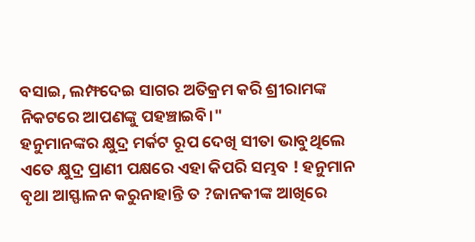ବସାଇ, ଲମ୍ଫଦେଇ ସାଗର ଅତିକ୍ରମ କରି ଶ୍ରୀରାମଙ୍କ ନିକଟରେ ଆପଣଙ୍କୁ ପହଞ୍ଚାଇବି।"
ହନୁମାନଙ୍କର କ୍ଷୁଦ୍ର ମର୍କଟ ରୂପ ଦେଖି ସୀତା ଭାବୁଥିଲେ ଏତେ କ୍ଷୁଦ୍ର ପ୍ରାଣୀ ପକ୍ଷରେ ଏହା କିପରି ସମ୍ଭବ ! ହନୁମାନ ବୃଥା ଆସ୍ଫାଳନ କରୁନାହାନ୍ତି ତ ?ଜାନକୀଙ୍କ ଆଖିରେ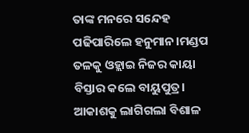ତାଙ୍କ ମନରେ ସନ୍ଦେହ ପଢିପାରିଲେ ହନୁମାନ।ମଣ୍ଡପ ତଳକୁ ଓହ୍ଲାଇ ନିଜର କାୟା ବିସ୍ତାର କଲେ ବାୟୁପୁତ୍ର। ଆକାଶକୁ ଲାଗିଗଲା ବିଶାଳ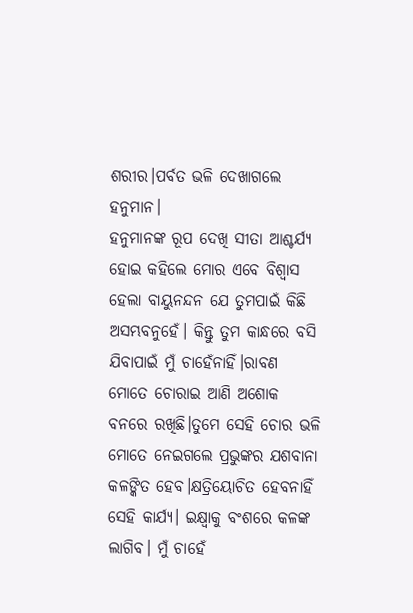ଶରୀର।ପର୍ବତ ଭଳି ଦେଖାଗଲେ ହନୁମାନ।
ହନୁମାନଙ୍କ ରୂପ ଦେଖି ସୀତା ଆଶ୍ଚର୍ଯ୍ୟ ହୋଇ କହିଲେ ମୋର ଏବେ ବିଶ୍ବାସ ହେଲା ବାୟୁନନ୍ଦନ ଯେ ତୁମପାଇଁ କିଛି ଅସମ୍ଭବନୁହେଁ। କିନ୍ତୁ ତୁମ କାନ୍ଧରେ ବସି ଯିବାପାଇଁ ମୁଁ ଚାହେଁନାହିଁ।ରାବଣ ମୋତେ ଚୋରାଇ ଆଣି ଅଶୋକ ବନରେ ରଖିଛି।ତୁମେ ସେହି ଚୋର ଭଳି ମୋତେ ନେଇଗଲେ ପ୍ରଭୁଙ୍କର ଯଶବାନା କଳଙ୍କିତ ହେବ।କ୍ଷତ୍ରିୟୋଚିତ ହେବନାହିଁ ସେହି କାର୍ଯ୍ୟ। ଇକ୍ଷ୍ବାକୁ ବଂଶରେ କଳଙ୍କ ଲାଗିବ। ମୁଁ ଚାହେଁ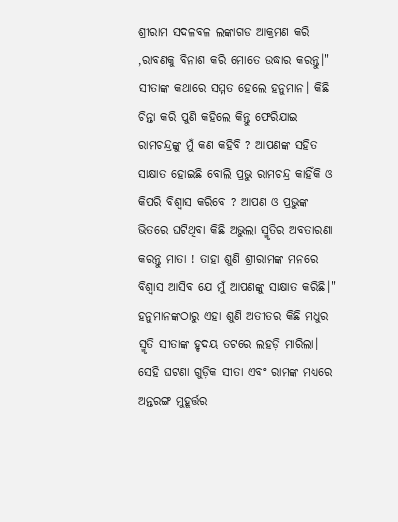ଶ୍ରୀରାମ ସଦଳବଳ ଲଙ୍କାଗଡ ଆକ୍ରମଣ କରି ,ରାବଣକୁ ବିନାଶ କରି ମୋତେ ଉଦ୍ଧାର କରନ୍ତୁ।"
ସୀତାଙ୍କ କଥାରେ ସମ୍ମତ ହେଲେ ହନୁମାନ। କିଛି ଚିନ୍ତା କରି ପୁଣି କହିଲେ କିନ୍ତୁ ଫେରିଯାଇ ରାମଚନ୍ଦ୍ରଙ୍କୁ ମୁଁ କଣ କହିବି ? ଆପଣଙ୍କ ସହିତ ସାକ୍ଷାତ ହୋଇଛି ବୋଲି ପ୍ରଭୁ ରାମଚନ୍ଦ୍ର କାହିଁକି ଓ କିପରି ବିଶ୍ବାସ କରିବେ ? ଆପଣ ଓ ପ୍ରଭୁଙ୍କ ଭିତରେ ଘଟିଥିବା କିଛି ଅଭୁଲା ସ୍ମୃତିର ଅବତାରଣା କରନ୍ତୁ ମାତା ! ତାହା ଶୁଣି ଶ୍ରୀରାମଙ୍କ ମନରେ ବିଶ୍ବାସ ଆସିବ ଯେ ମୁଁ ଆପଣଙ୍କୁ ସାକ୍ଷାତ କରିଛି।"
ହନୁମାନଙ୍କଠାରୁ ଏହା ଶୁଣି ଅତୀତର କିଛି ମଧୁର ସ୍ମୃତି ସୀତାଙ୍କ ହୃଦୟ ତଟରେ ଲହଡ଼ି ମାରିଲା। ସେହି ଘଟଣା ଗୁଡ଼ିକ ସୀତା ଏବଂ ରାମଙ୍କ ମଧ୍ୟରେ ଅନ୍ତରଙ୍ଗ ମୁହୂର୍ତ୍ତର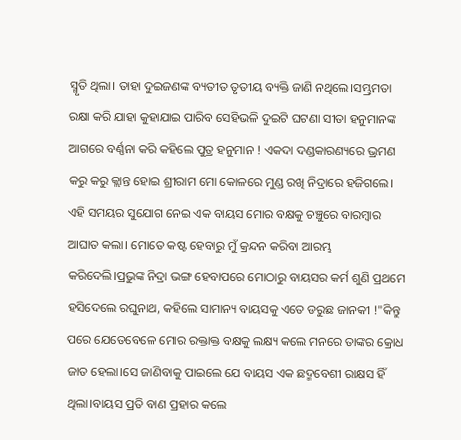ସ୍ମୃତି ଥିଲା। ତାହା ଦୁଇଜଣଙ୍କ ବ୍ୟତୀତ ତୃତୀୟ ବ୍ୟକ୍ତି ଜାଣି ନଥିଲେ।ସମ୍ଭ୍ରମତା ରକ୍ଷା କରି ଯାହା କୁହାଯାଇ ପାରିବ ସେହିଭଳି ଦୁଇଟି ଘଟଣା ସୀତା ହନୁମାନଙ୍କ ଆଗରେ ବର୍ଣ୍ଣନା କରି କହିଲେ ପୁତ୍ର ହନୁମାନ ! ଏକଦା ଦଣ୍ଡକାରଣ୍ୟରେ ଭ୍ରମଣ କରୁ କରୁ କ୍ଲାନ୍ତ ହୋଇ ଶ୍ରୀରାମ ମୋ କୋଳରେ ମୁଣ୍ଡ ରଖି ନିଦ୍ରାରେ ହଜିଗଲେ। ଏହି ସମୟର ସୁଯୋଗ ନେଇ ଏକ ବାୟସ ମୋର ବକ୍ଷକୁ ଚଞ୍ଚୁରେ ବାରମ୍ବାର ଆଘାତ କଲା। ମୋତେ କଷ୍ଟ ହେବାରୁ ମୁଁ କ୍ରନ୍ଦନ କରିବା ଆରମ୍ଭ କରିଦେଲି।ପ୍ରଭୁଙ୍କ ନିଦ୍ରା ଭଙ୍ଗ ହେବାପରେ ମୋଠାରୁ ବାୟସର କର୍ମ ଶୁଣି ପ୍ରଥମେ ହସିଦେଲେ ରଘୁନାଥ, କହିଲେ ସାମାନ୍ୟ ବାୟସକୁ ଏତେ ଡରୁଛ ଜାନକୀ !"କିନ୍ତୁ ପରେ ଯେତେବେଳେ ମୋର ରକ୍ତାକ୍ତ ବକ୍ଷକୁ ଲକ୍ଷ୍ୟ କଲେ ମନରେ ତାଙ୍କର କ୍ରୋଧ ଜାତ ହେଲା।ସେ ଜାଣିବାକୁ ପାଇଲେ ଯେ ବାୟସ ଏକ ଛଦ୍ମବେଶୀ ରାକ୍ଷସ ହିଁ ଥିଲା।ବାୟସ ପ୍ରତି ବାଣ ପ୍ରହାର କଲେ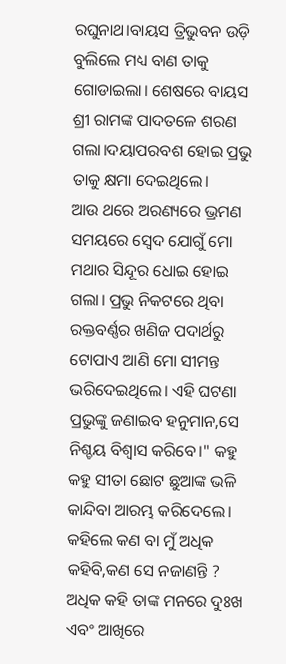ରଘୁନାଥ।ବାୟସ ତ୍ରିଭୁବନ ଉଡ଼ି ବୁଲିଲେ ମଧ୍ୟ ବାଣ ତାକୁ ଗୋଡାଇଲା। ଶେଷରେ ବାୟସ ଶ୍ରୀ ରାମଙ୍କ ପାଦତଳେ ଶରଣ ଗଲା।ଦୟାପରବଶ ହୋଇ ପ୍ରଭୁ ତାକୁ କ୍ଷମା ଦେଇଥିଲେ।
ଆଉ ଥରେ ଅରଣ୍ୟରେ ଭ୍ରମଣ ସମୟରେ ସ୍ବେଦ ଯୋଗୁଁ ମୋ ମଥାର ସିନ୍ଦୂର ଧୋଇ ହୋଇ ଗଲା। ପ୍ରଭୁ ନିକଟରେ ଥିବା ରକ୍ତବର୍ଣ୍ଣର ଖଣିଜ ପଦାର୍ଥରୁ ଟୋପାଏ ଆଣି ମୋ ସୀମନ୍ତ ଭରିଦେଇଥିଲେ। ଏହି ଘଟଣା ପ୍ରଭୁଙ୍କୁ ଜଣାଇବ ହନୁମାନ,ସେ ନିଶ୍ଚୟ ବିଶ୍ବାସ କରିବେ।" କହୁ କହୁ ସୀତା ଛୋଟ ଛୁଆଙ୍କ ଭଳି କାନ୍ଦିବା ଆରମ୍ଭ କରିଦେଲେ। କହିଲେ କଣ ବା ମୁଁ ଅଧିକ କହିବି,କଣ ସେ ନଜାଣନ୍ତି ? ଅଧିକ କହି ତାଙ୍କ ମନରେ ଦୁଃଖ ଏବଂ ଆଖିରେ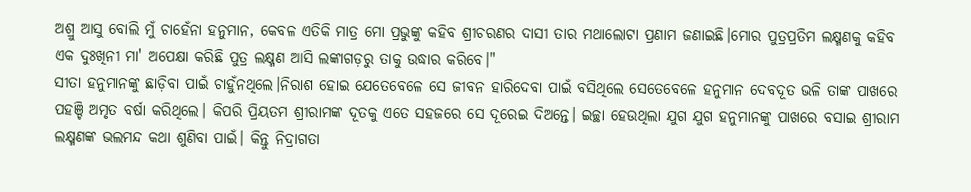ଅଶ୍ରୁ ଆସୁ ବୋଲି ମୁଁ ଚାହେଁନା ହନୁମାନ, କେବଳ ଏତିକି ମାତ୍ର ମୋ ପ୍ରଭୁଙ୍କୁ କହିବ ଶ୍ରୀଚରଣର ଦାସୀ ତାର ମଥାଲୋଟା ପ୍ରଣାମ ଜଣାଇଛି।ମୋର ପୁତ୍ରପ୍ରତିମ ଲକ୍ଷ୍ମଣକୁ କହିବ ଏକ ଦୁଃଖିନୀ ମା' ଅପେକ୍ଷା କରିଛି ପୁତ୍ର ଲକ୍ଷ୍ମଣ ଆସି ଲଙ୍କାଗଡ଼ରୁ ତାକୁ ଉଦ୍ଧାର କରିବେ।"
ସୀତା ହନୁମାନଙ୍କୁ ଛାଡ଼ିବା ପାଇଁ ଚାହୁଁନଥିଲେ।ନିରାଶ ହୋଇ ଯେତେବେଳେ ସେ ଜୀବନ ହାରିଦେବା ପାଇଁ ବସିଥିଲେ ସେତେବେଳେ ହନୁମାନ ଦେବଦୂତ ଭଳି ତାଙ୍କ ପାଖରେ ପହଞ୍ଚି ଅମୃତ ବର୍ଷା କରିଥିଲେ। କିପରି ପ୍ରିୟତମ ଶ୍ରୀରାମଙ୍କ ଦୂତକୁ ଏତେ ସହଜରେ ସେ ଦୂରେଇ ଦିଅନ୍ତେ। ଇଚ୍ଛା ହେଉଥିଲା ଯୁଗ ଯୁଗ ହନୁମାନଙ୍କୁ ପାଖରେ ବସାଇ ଶ୍ରୀରାମ ଲକ୍ଷ୍ମଣଙ୍କ ଭଲମନ୍ଦ କଥା ଶୁଣିବା ପାଇଁ। କିନ୍ତୁ ନିଦ୍ରାଗତା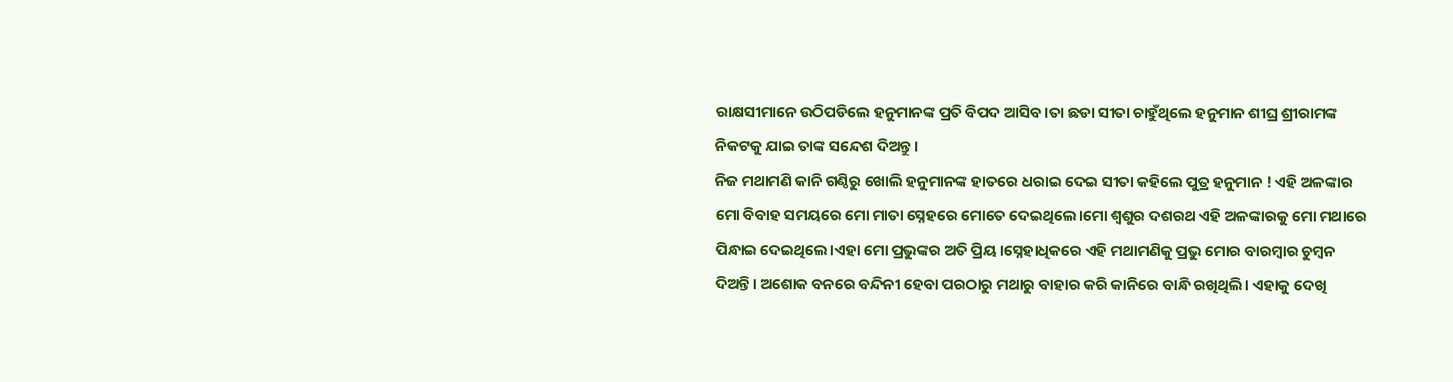ରାକ୍ଷସୀମାନେ ଉଠିପଡିଲେ ହନୁମାନଙ୍କ ପ୍ରତି ବିପଦ ଆସିବ।ତା ଛଡା ସୀତା ଚାହୁଁଥିଲେ ହନୁମାନ ଶୀଘ୍ର ଶ୍ରୀରାମଙ୍କ ନିକଟକୁ ଯାଇ ତାଙ୍କ ସନ୍ଦେଶ ଦିଅନ୍ତୁ।
ନିଜ ମଥାମଣି କାନି ଗଣ୍ଠିରୁ ଖୋଲି ହନୁମାନଙ୍କ ହାତରେ ଧରାଇ ଦେଇ ସୀତା କହିଲେ ପୁତ୍ର ହନୁମାନ ! ଏହି ଅଳଙ୍କାର ମୋ ବିବାହ ସମୟରେ ମୋ ମାତା ସ୍ନେହରେ ମୋତେ ଦେଇଥିଲେ।ମୋ ଶ୍ବଶୁର ଦଶରଥ ଏହି ଅଳଙ୍କାରକୁ ମୋ ମଥାରେ ପିନ୍ଧାଇ ଦେଇଥିଲେ।ଏହା ମୋ ପ୍ରଭୁଙ୍କର ଅତି ପ୍ରିୟ।ସ୍ନେହାଧିକରେ ଏହି ମଥାମଣିକୁ ପ୍ରଭୁ ମୋର ବାରମ୍ବାର ଚୁମ୍ବନ ଦିଅନ୍ତି। ଅଶୋକ ବନରେ ବନ୍ଦିନୀ ହେବା ପରଠାରୁ ମଥାରୁ ବାହାର କରି କାନିରେ ବାନ୍ଧି ରଖିଥିଲି। ଏହାକୁ ଦେଖି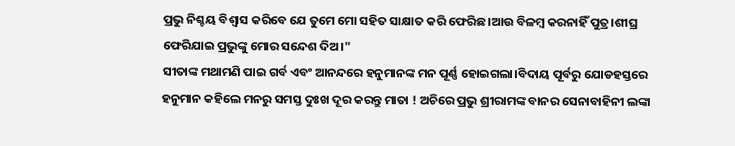ପ୍ରଭୁ ନିଶ୍ଚୟ ବିଶ୍ବାସ କରିବେ ଯେ ତୁମେ ମୋ ସହିତ ସାକ୍ଷାତ କରି ଫେରିଛ।ଆଉ ବିଳମ୍ବ କରନାହିଁ ପୁତ୍ର।ଶୀଘ୍ର ଫେରିଯାଇ ପ୍ରଭୁଙ୍କୁ ମୋର ସନ୍ଦେଶ ଦିଅ।"
ସୀତାଙ୍କ ମଥାମଣି ପାଇ ଗର୍ବ ଏବଂ ଆନନ୍ଦରେ ହନୁମାନଙ୍କ ମନ ପୂର୍ଣ୍ଣ ହୋଇଗଲା।ବିଦାୟ ପୂର୍ବରୁ ଯୋଡହସ୍ତରେ ହନୁମାନ କହିଲେ ମନରୁ ସମସ୍ତ ଦୁଃଖ ଦୂର କରନ୍ତୁ ମାତା ! ଅଚିରେ ପ୍ରଭୁ ଶ୍ରୀରାମଙ୍କ ବାନର ସେନାବାହିନୀ ଲଙ୍କା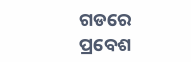ଗଡରେ ପ୍ରବେଶ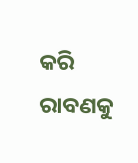କରି ରାବଣକୁ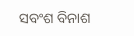ସବଂଶ ବିନାଶ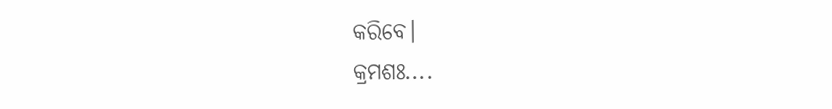କରିବେ।
କ୍ରମଶଃ....